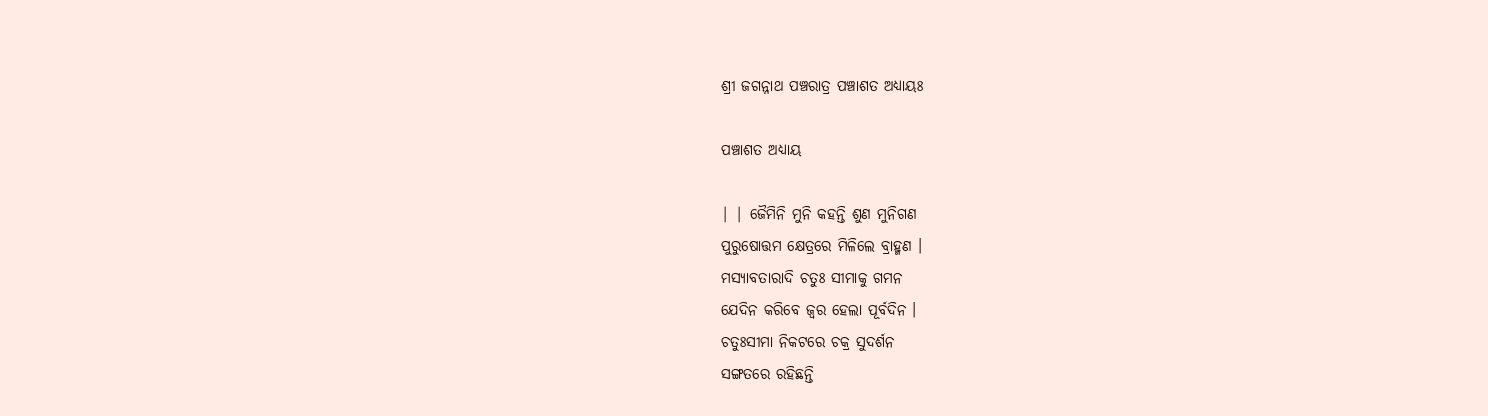ଶ୍ରୀ ଜଗନ୍ନାଥ ପଞ୍ଚରାତ୍ର ପଞ୍ଚାଶତ ଅଧ୍ୟାୟଃ

ପଞ୍ଚାଶତ ଅଧ୍ୟାୟ

| | ଜୈମିନି ମୁନି କହନ୍ତି ଶୁଣ ମୁନିଗଣ
ପୁରୁଷୋତ୍ତମ କ୍ଷେତ୍ରରେ ମିଳିଲେ ବ୍ରାହ୍ମଣ ।
ମସ୍ୟାବତାରାଦି ଚତୁଃ ସୀମାକୁ ଗମନ
ଯେଦିନ କରିବେ ଜ୍ଵର ହେଲା ପୂର୍ବଦିନ ।
ଚତୁଃସୀମା ନିକଟରେ ଚକ୍ର ସୁଦର୍ଶନ
ସଙ୍ଗତରେ ରହିଛନ୍ତି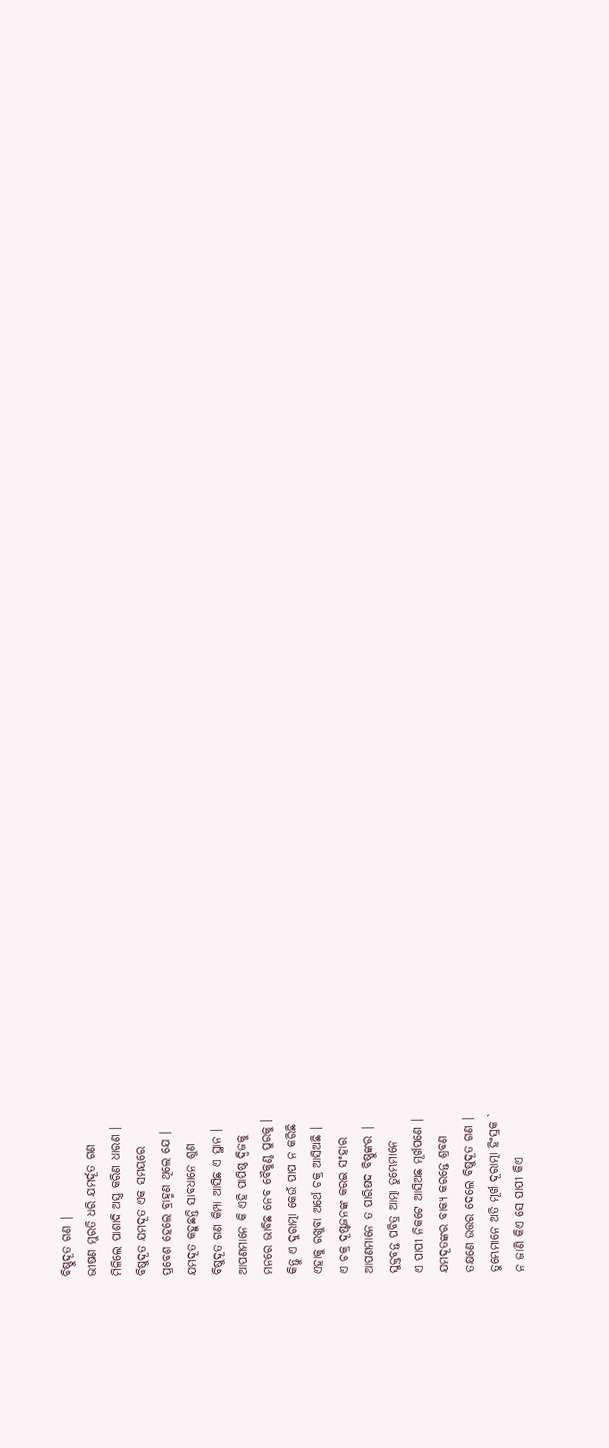ବିଷ୍ଣୁଦୂତ ଗଣ |
ଭୀଷଣ ମୁରତି ଧରି ଯମର୍ଦୂତ ଗଣ
ମିଳିଲେ ପାଶାଦି ଅସ୍ତ୍ର କରିଣ ଧାରଣ ।
ବିଷୁଦୂତ ଯମଦୂତ ଏକ ସମୟରେ
ପ୍ରବେଶ ହେଲେ ବ୍ରାହ୍ମଣ ଥିଲେ ଯେ ।
ଯମଦୂତ କହୁଛନ୍ତି ସାବଧାନେ ଶୁଣ
ବିଷୁଦୂତ ଗଣ କିମ୍ପା ଆସିଛ ଏ ସ୍ଥାନ ।
ଆପଣମାନେ କି ଏହି ପାପିଷ୍ଠ ଦ୍ବିଜକୁ
ମନରେ ଭାବିଛ ନେବ ବୈକୁଣ୍ଠ ପୁରକୁ ।
କିନ୍ତୁ ଏ ଦୁରାତ୍ମା କେଉଁ ପାପ ନ କରିଛି
ଏହାକୁ ରଖୁବା ଅର୍ଥେ ଚକ୍ର ଆସିଅଛି ।
ଏ ଚକ୍ର ଦୂଷ୍ଟଜନଙ୍କ କରଇ ସଂହାର
ଆପଣମାନେ ତ ପାରିଷଦ ବିଷ୍ଣୁଙ୍କର |
ସୁକ୍ତବନ୍ତ ପବିତ୍ର ଆତ୍ମା ତୁମ୍ଭେମାନେ
ଏ ପାପୀ ନିକଟେ ଆସିଅଛ ମୂର୍ଖପଣେ ।
ଯମଦୂତଙ୍କର ବାକ୍ୟ କରନ୍ତେ ଶ୍ରବଣ
ତକ୍ଷଣେ ଉତ୍ତର ଦେଲେ ବିଷୁଦୂତ ଗଣ ।
ତୁମ୍ଭେମାନେ ଅତି ମୂର୍ଖ ଦୂରାତ୍ମା ହିଂସ୍ରକ `
ନ ଜାଣି କିଏ ସେ ପାପୀ କିଏ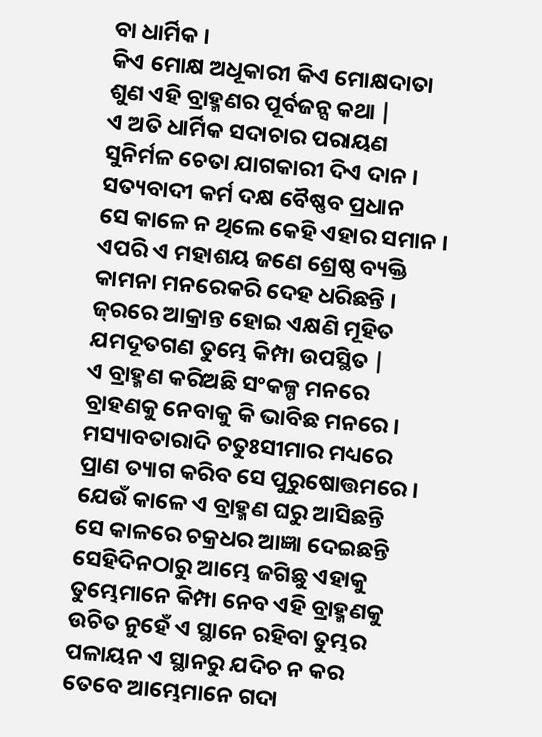ବା ଧାର୍ମିକ ।
କିଏ ମୋକ୍ଷ ଅଧୂକାରୀ କିଏ ମୋକ୍ଷଦାତା
ଶୁଣ ଏହି ବ୍ରାହ୍ମଣର ପୂର୍ବଜନ୍ସ କଥା |
ଏ ଅତି ଧାର୍ମିକ ସଦାଚାର ପରାୟଣ
ସୁନିର୍ମଳ ଚେତା ଯାଗକାରୀ ଦିଏ ଦାନ ।
ସତ୍ୟବାଦୀ କର୍ମ ଦକ୍ଷ ବୈଷ୍ଣବ ପ୍ରଧାନ
ସେ କାଳେ ନ ଥିଲେ କେହି ଏହାର ସମାନ ।
ଏପରି ଏ ମହାଶୟ ଜଣେ ଶ୍ରେଷ୍ଠ ବ୍ୟକ୍ତି
କାମନା ମନରେକରି ଦେହ ଧରିଛନ୍ତି ।
ଜ୍‌ରରେ ଆକ୍ରାନ୍ତ ହୋଇ ଏକ୍ଷଣି ମୂହିତ
ଯମଦୂତଗଣ ତୁମ୍ଭେ କିମ୍ପା ଉପସ୍ଥିତ |
ଏ ବ୍ରାହ୍ମଣ କରିଅଛି ସଂକଳ୍ପ ମନରେ
ବ୍ରାହଣକୁ ନେବାକୁ କି ଭାବିଛ ମନରେ ।
ମସ୍ୟାବତାରାଦି ଚତୁଃସୀମାର ମଧ୍ୟରେ
ପ୍ରାଣ ତ୍ୟାଗ କରିବ ସେ ପୁରୁଷୋତ୍ତମରେ ।
ଯେଉଁ କାଳେ ଏ ବ୍ରାହ୍ମଣ ଘରୁ ଆସିଛନ୍ତି
ସେ କାଳରେ ଚକ୍ରଧର ଆଜ୍ଞା ଦେଇଛନ୍ତି
ସେହିଦିନଠାରୁ ଆମ୍ଭେ ଜଗିଛୁ ଏହାକୁ
ତୁମ୍ଭେମାନେ କିମ୍ପା ନେବ ଏହି ବ୍ରାହ୍ମଣକୁ
ଉଚିତ ନୁହେଁ ଏ ସ୍ଥାନେ ରହିବା ତୁମ୍ଭର
ପଳାୟନ ଏ ସ୍ଥାନରୁ ଯଦିଚ ନ କର
ତେବେ ଆମ୍ଭେମାନେ ଗଦା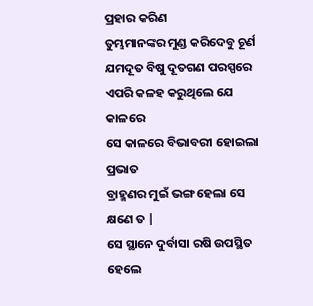ପ୍ରହାର କରିଣ
ତୁମ୍ଭମାନଙ୍କର ମୁଣ୍ଡ କରିଦେବୁ ଚୂର୍ଣ
ଯମଦୂତ ବିଷୁ ଦୂତଗଣ ପରସ୍ପରେ
ଏପରି କଳହ କରୁଥିଲେ ଯେ କାଳରେ
ସେ କାଳରେ ବିଭାବରୀ ହୋଇଲା ପ୍ରଭାତ
ବ୍ରାହ୍ମଣର ମୁଇଁ ଭଙ୍ଗ ହେଲା ସେ କ୍ଷଣେ ତ |
ସେ ସ୍ଥାନେ ଦୁର୍ବାସା ରଷି ଉପସ୍ଥିତ ହେଲେ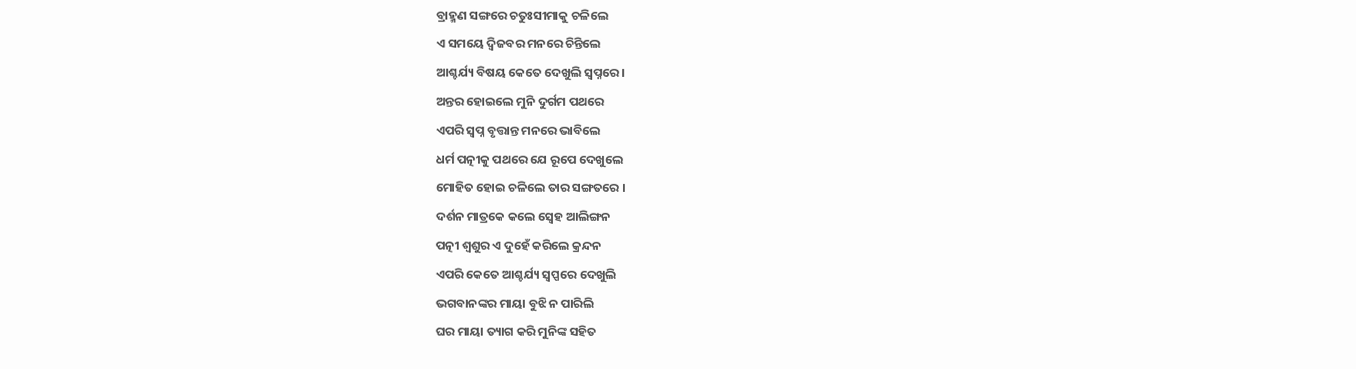ବ୍ରାହ୍ମଣ ସଙ୍ଗରେ ଚତୁଃସୀମାକୁ ଚଳିଲେ
ଏ ସମୟେ ଦ୍ଵିଜବର ମନରେ ଚିନ୍ତିଲେ
ଆଶ୍ଚର୍ଯ୍ୟ ବିଷୟ କେତେ ଦେଖୁଲି ସ୍ବପ୍ନରେ ।
ଅନ୍ତର ହୋଇଲେ ମୁନି ଦୁର୍ଗମ ପଥରେ
ଏପରି ସ୍ଵପ୍ନ ବୃତ୍ତାନ୍ତ ମନରେ ଭାବିଲେ
ଧର୍ମ ପତ୍ନୀକୁ ପଥରେ ଯେ ରୂପେ ଦେଖୁଲେ
ମୋହିତ ହୋଇ ଚଳିଲେ ତାର ସଙ୍ଗତରେ ।
ଦର୍ଶନ ମାତ୍ରକେ କଲେ ସ୍ବେହ ଆଲିଙ୍ଗନ
ପତ୍ନୀ ଶ୍ଵଶୁର ଏ ଦୁହେଁ କରିଲେ କ୍ରନ୍ଦନ
ଏପରି କେତେ ଆଶ୍ଚର୍ଯ୍ୟ ସ୍ଵପ୍ପରେ ଦେଖୁଲି
ଭଗବାନଙ୍କର ମାୟା ବୁଝି ନ ପାରିଲି
ଘର ମାୟା ତ୍ୟାଗ କରି ମୁନିଙ୍କ ସହିତ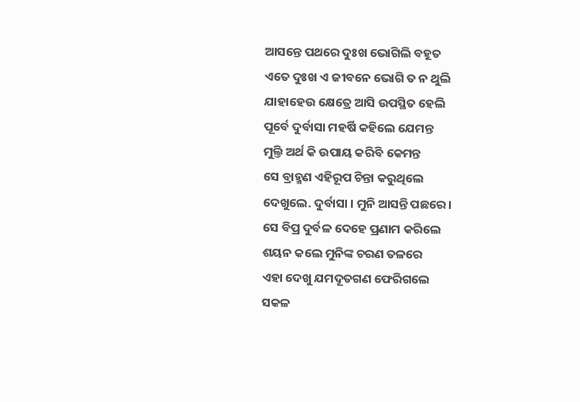ଆସନ୍ତେ ପଥରେ ଦୁଃଖ ଭୋଗିଲି ବହୂତ
ଏତେ ଦୁଃଖ ଏ ଜୀବନେ ଭୋଗି ତ ନ ଥୁଲି
ଯାହାହେଉ କ୍ଷେତ୍ରେ ଆସି ଉପସ୍ଥିତ ହେଲି
ପୂର୍ବେ ଦୁର୍ବାସା ମହର୍ଷି କହିଲେ ଯେମନ୍ତ
ମୁଲ୍ତି ଅର୍ଥ କି ଉପାୟ କରିବି କେମନ୍ତ
ସେ ବ୍ରାହ୍ମଣ ଏହିରୂପ ଚିନ୍ତା କରୁଥିଲେ
ଦେଖୁଲେ. ଦୁର୍ବାସା । ମୁନି ଆସନ୍ତି ପଛରେ ।
ସେ ବିପ୍ର ଦୁର୍ବଳ ଦେହେ ପ୍ରଣାମ କରିଲେ
ଶୟନ କଲେ ମୁନିଙ୍କ ଚରଣ ତଳରେ
ଏହା ଦେଖୁ ଯମଦୂତଗଣ ଫେରିଗଲେ
ସକଳ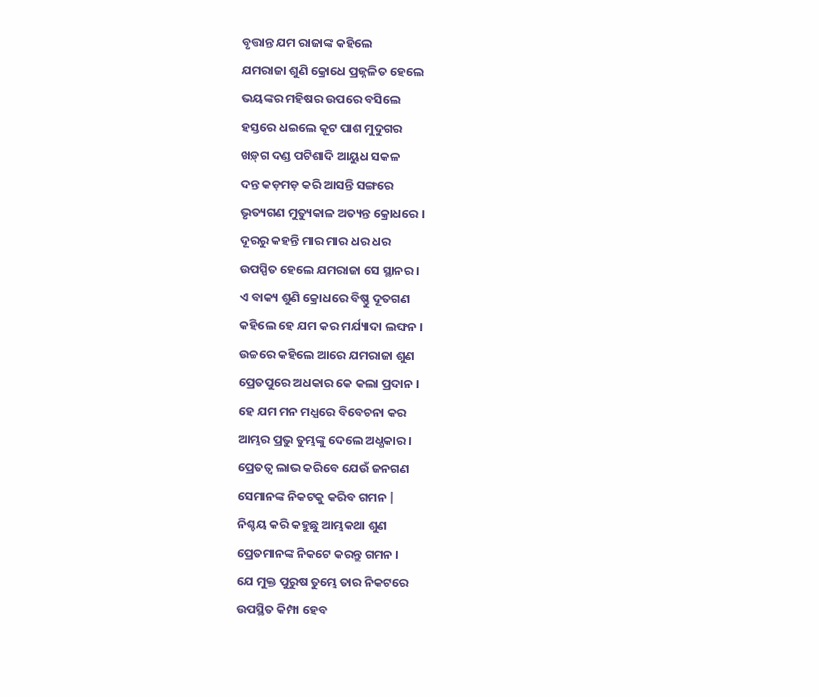ବୃତ୍ତାନ୍ତ ଯମ ରାଜାଙ୍କ କହିଲେ
ଯମରାଜା ଶୁଣି କ୍ରୋଧେ ପ୍ରଜ୍ନଳିତ ହେଲେ
ଭୟଙ୍କର ମହିଷର ଉପରେ ବସିଲେ
ହସ୍ତରେ ଧଇଲେ କୂଟ ପାଶ ମୁଦୁଗର
ଖଡ଼୍‌ଗ ଦଣ୍ଡ ପଟିଶାଦି ଆୟୁଧ ସକଳ
ଦନ୍ତ କଡ଼ମଡ଼ କରି ଆସନ୍ତି ସଙ୍ଗରେ
ଭୃତ୍ୟଗଣ ମୁତ୍ୟୁକାଳ ଅତ୍ୟନ୍ତ କ୍ରୋଧରେ ।
ଦୂରରୁ କହନ୍ତି ମାର ମାର ଧର ଧର
ଉପସ୍ପିତ ହେଲେ ଯମରାଜା ସେ ସ୍ଥାନର ।
ଏ ବାକ୍ୟ ଶୁଣି କ୍ରୋଧରେ ବିଷ୍ଣୁ ଦୂତଗଣ
କହିଲେ ହେ ଯମ କର ମର୍ଯ୍ୟାଦା ଲଙ୍ଘନ ।
ଉଚ୍ଚରେ କହିଲେ ଆରେ ଯମରାଜା ଶୁଣ
ପ୍ରେତପୁରେ ଅଧକାର କେ କଲା ପ୍ରଦାନ ।
ହେ ଯମ ମନ ମଧ୍ଯରେ ବିବେଚନା କର
ଆମ୍ଭର ପ୍ରଭୁ ତୁମ୍ଭଙ୍କୁ ଦେଲେ ଅଧ୍ଧକାର ।
ପ୍ରେତତ୍ଵ ଲାଭ କରିବେ ଯେଉଁ ଜନଗଣ
ସେମାନଙ୍କ ନିକଟକୁ କରିବ ଗମନ |
ନିଶ୍ଚୟ କରି କହୁଛୁ ଆମ୍ଭକଥା ଶୁଣ
ପ୍ରେତମାନଙ୍କ ନିକଟେ କରନ୍ତୁ ଗମନ ।
ଯେ ମୁକ୍ତ ପୁରୁଷ ତୁମ୍ଭେ ତାର ନିକଟରେ
ଉପସ୍ଥିତ କିମ୍ପା ହେବ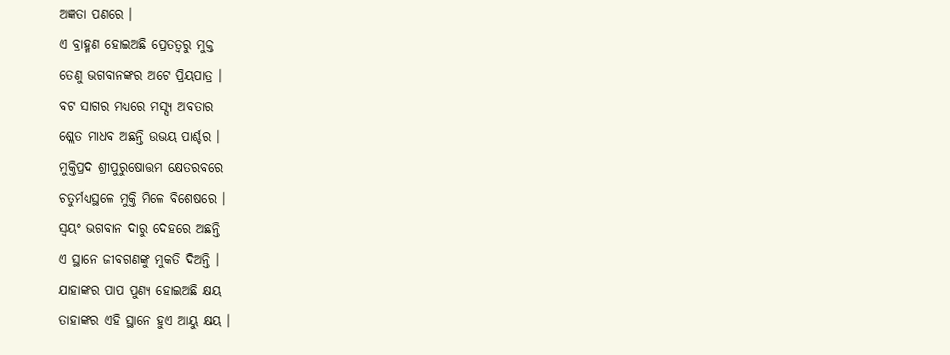ଅଜ୍ଞତା ପଣରେ ।
ଏ ବ୍ରାହ୍ମଣ ହୋଇଅଛି ପ୍ରେତତ୍ବରୁ ମୁକ୍ତ
ତେଣୁ ଭଗବାନଙ୍କର ଅଟେ ପ୍ରିୟପାତ୍ର ।
ବଟ ସାଗର ମଧ୍ଯରେ ମସ୍ସ୍ୟ ଅବତାର
ଶ୍ଲେତ ମାଧବ ଅଛନ୍ତି ଉଭୟ ପାର୍ଶ୍ଚର ।
ମୁକ୍ତିପ୍ରଦ ଶ୍ରୀପୁରୁଷୋତ୍ତମ କ୍ଷେତରବରେ
ଚତୁର୍ମଧ୍ୟସ୍ଥଳେ ମୁକ୍ତି ମିଳେ ବିଶେଷରେ ।
ସ୍ଵୟଂ ଭଗବାନ ଦାରୁ ଦେହରେ ଅଛନ୍ତି
ଏ ସ୍ଥାନେ ଜୀବଗଣଙ୍କୁ ମୁକତି ଦିଅନ୍ତି ।
ଯାହାଙ୍କର ପାପ ପୁଣ୍ୟ ହୋଇଅଛି କ୍ଷୟ
ତାହାଙ୍କର ଏହି ସ୍ଥାନେ ହୁଏ ଆୟୁ କ୍ଷୟ ।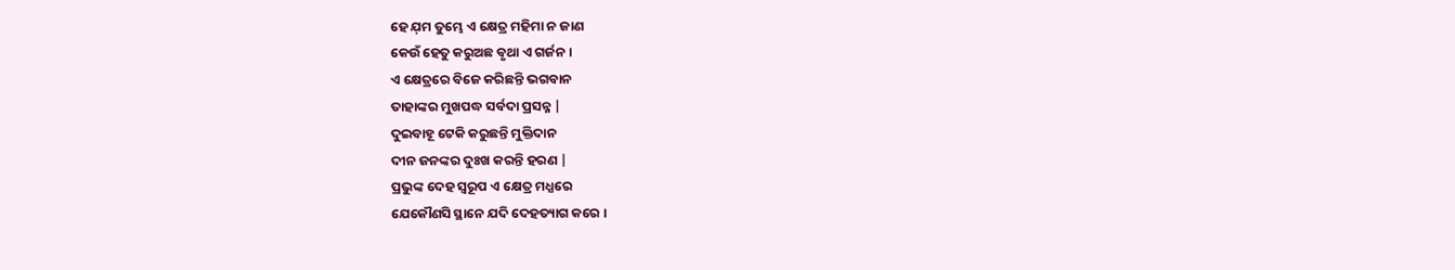ହେ ଯ଼ମ ତୁମ୍ଭେ ଏ କ୍ଷେତ୍ର ମହିମା ନ ଜାଣ
କେଉଁ ହେତୁ କରୁଅଛ ବୃଥା ଏ ଗର୍ଜନ ।
ଏ କ୍ଷେତ୍ରରେ ବିଜେ କରିଛନ୍ତି ଭଗବାନ
ତାହାଙ୍କର ମୁଖପଦ୍ଧ ସର୍ବଦା ପ୍ରସନ୍ନ |
ଦୁଇବାହୂ ଟେକି କରୁଛନ୍ତି ମୁକ୍ତିଦାନ
ଦୀନ ଜନଙ୍କର ଦୁଃଖ କରନ୍ତି ହରଣ |
ପ୍ରଭୁଙ୍କ ଦେହ ସ୍ଵରୂପ ଏ କ୍ଷେତ୍ର ମଧ୍ଯରେ
ଯେକୌଣସି ସ୍ଥାନେ ଯଦି ଦେହତ୍ୟାଗ କରେ ।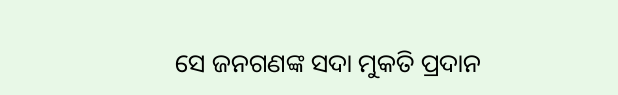ସେ ଜନଗଣଙ୍କ ସଦା ମୁକତି ପ୍ରଦାନ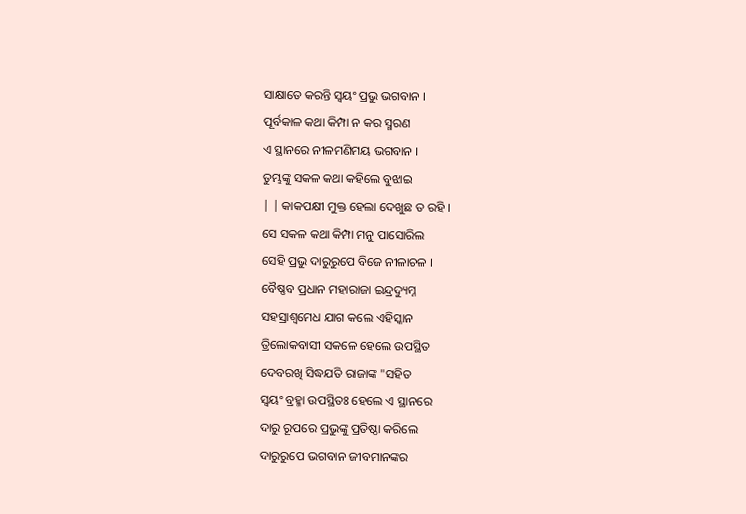ସାକ୍ଷାତେ କରନ୍ତି ସ୍ଵୟଂ ପ୍ରଭୁ ଭଗବାନ ।
ପୂର୍ବକାଳ କଥା କିମ୍ପା ନ କର ସ୍ମରଣ
ଏ ସ୍ଥାନରେ ନୀଳମଣିମୟ ଭଗବାନ ।
ତୁମ୍ଭଙ୍କୁ ସକଳ କଥା କହିଲେ ବୁଝାଇ
| | କାକପକ୍ଷୀ ମୁକ୍ତ ହେଲା ଦେଖୁଛ ତ ରହି ।
ସେ ସକଳ କଥା କିମ୍ପା ମନୁ ପାସୋରିଲ
ସେହି ପ୍ରଭୁ ଦାରୁରୁପେ ବିଜେ ନୀଳାଚଳ ।
ବୈଷ୍ଣବ ପ୍ରଧାନ ମହାରାଜା ଇନ୍ଦ୍ରଦ୍ୟୁମ୍ନ
ସହସ୍ରାଶ୍ଵମେଧ ଯାଗ କଲେ ଏହିସ୍କାନ
ତ୍ରିଲୋକବାସୀ ସକଳେ ହେଲେ ଉପସ୍ଥିତ
ଦେବରଖି ସିଦ୍ଧଯତି ରାଜାଙ୍କ "ସହିତ
ସ୍ଵୟଂ ବ୍ରହ୍ମା ଉପସ୍ଥିତଃ ହେଲେ ଏ ସ୍ଥାନରେ
ଦାରୁ ରୂପରେ ପ୍ରଭୁଙ୍କୁ ପ୍ରତିଷ୍ଠା କରିଲେ
ଦାରୁରୁପେ ଭଗବାନ ଜୀବମାନଙ୍କର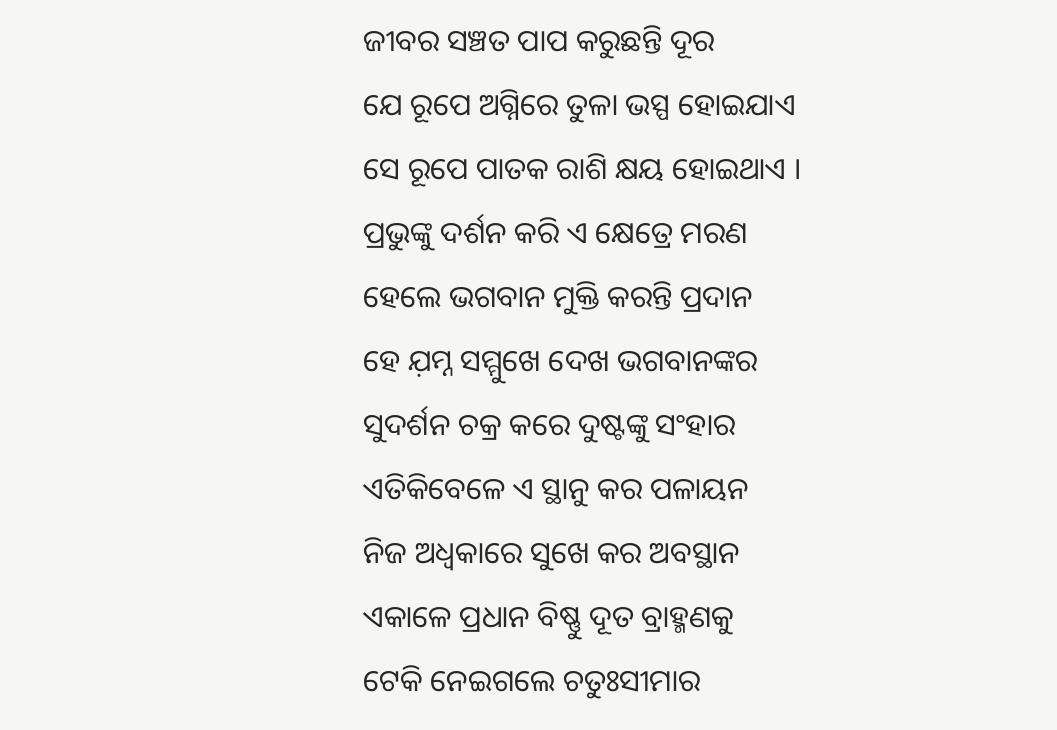ଜୀବର ସଞ୍ଚତ ପାପ କରୁଛନ୍ତି ଦୂର
ଯେ ରୂପେ ଅଗ୍ନିରେ ତୁଳା ଭସ୍ପ ହୋଇଯାଏ
ସେ ରୂପେ ପାତକ ରାଶି କ୍ଷୟ ହୋଇଥାଏ ।
ପ୍ରଭୁଙ୍କୁ ଦର୍ଶନ କରି ଏ କ୍ଷେତ୍ରେ ମରଣ
ହେଲେ ଭଗବାନ ମୁକ୍ତି କରନ୍ତି ପ୍ରଦାନ
ହେ ଯ଼ମ୍ନ ସମ୍ମୁଖେ ଦେଖ ଭଗବାନଙ୍କର
ସୁଦର୍ଶନ ଚକ୍ର କରେ ଦୁଷ୍ଟଙ୍କୁ ସଂହାର
ଏତିକିବେଳେ ଏ ସ୍ଥାନୁ କର ପଳାୟନ
ନିଜ ଅଧ୍ବକାରେ ସୁଖେ କର ଅବସ୍ଥାନ
ଏକାଳେ ପ୍ରଧାନ ବିଷ୍ଣୁ ଦୂତ ବ୍ରାହ୍ମଣକୁ
ଟେକି ନେଇଗଲେ ଚତୁଃସୀମାର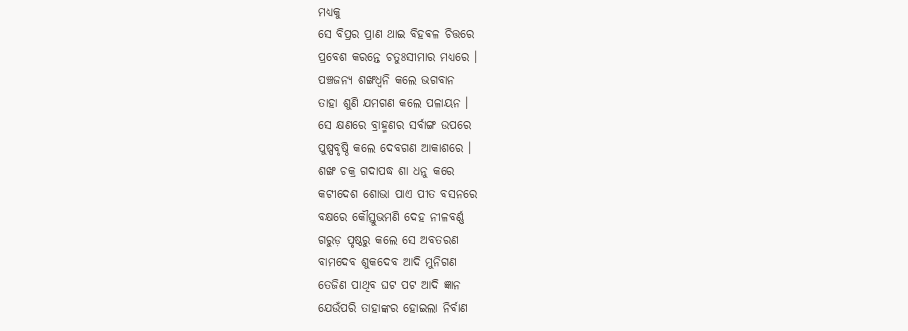ମଧ୍ୟକୁ
ସେ ବିପ୍ରର ପ୍ରାଣ ଥାଇ ବିହଵଳ ଚିତ୍ତରେ
ପ୍ରବେଶ କରନ୍ତେ ଚତୁଃସୀମାର ମଧ୍ୟରେ ।
ପଞ୍ଚଜନ୍ୟ ଶଙ୍ଖଧ୍ବନି କଲେ ଭଗବାନ
ତାହା ଶୁଣି ଯମଗଣ କଲେ ପଳାୟନ ।
ସେ କ୍ଷଣରେ ବ୍ରାହ୍ମଣର ସର୍ବାଙ୍ଗ ଉପରେ
ପୁଷ୍ପବୃଷ୍ଠି କଲେ ଦେବଗଣ ଆକାଶରେ ।
ଶଙ୍ଖ ଚକ୍ର ଗଦାପଦ୍ଧ ଶା ଧନୁ କରେ
କଟୀଦେଶ ଶୋଭା ପାଏ ପୀତ ବସନରେ
ବକ୍ଷରେ କୌସ୍ତୁଭମଣି ଦେହ ନୀଳବର୍ଣ୍ଣ
ଗରୁଡ଼ ପୃଷ୍ଠରୁ କଲେ ସେ ଅବତରଣ
ବାମଦେବ ଶୁକଦେବ ଆଦି ମୁନିଗଣ
ତେଜିଣ ପାଥିବ ଘଟ ପଟ ଆଦି ଜ୍ଞାନ
ଯେଉଁପରି ତାହାଙ୍କର ହୋଇଲା ନିର୍ବାଣ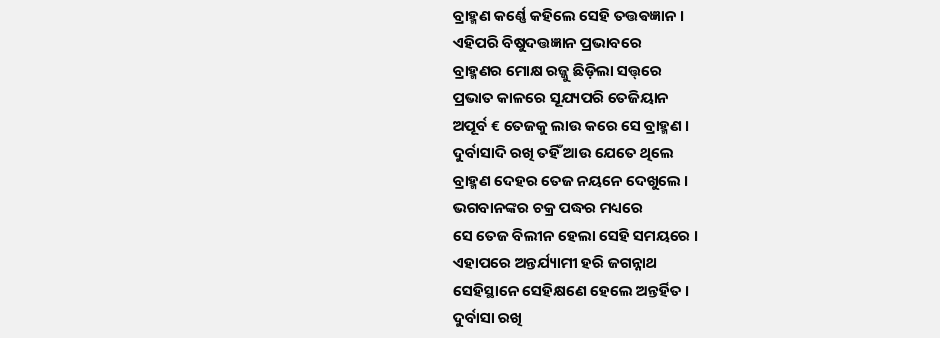ବ୍ରାହ୍ମଣ କର୍ଣ୍ଣେ କହିଲେ ସେହି ତତ୍ତଵଜ୍ଞାନ ।
ଏହିପରି ବିଷୁଦତ୍ତଜ୍ଞାନ ପ୍ରଭାବରେ
ବ୍ରାହ୍ମଣର ମୋକ୍ଷ ରଜ୍ଜୁ ଛିଡ଼ିଲା ସତ୍ତ୍‌ରେ
ପ୍ରଭାତ କାଳରେ ସୂଯ୍ୟପରି ତେଜିୟାନ
ଅପୂର୍ବ € ତେଜକୁ ଲାଉ କରେ ସେ ବ୍ରାହ୍ମଣ ।
ଦୁର୍ବାସାଦି ରଖି ତହିଁ ଆଉ ଯେତେ ଥିଲେ
ବ୍ରାହ୍ମଣ ଦେହର ତେଜ ନୟନେ ଦେଖୁଲେ ।
ଭଗବାନଙ୍କର ଚକ୍ର ପଦ୍ଧର ମଧ୍ୟରେ
ସେ ତେଜ ବିଲୀନ ହେଲା ସେହି ସମୟରେ ।
ଏହାପରେ ଅନ୍ତର୍ଯ୍ୟାମୀ ହରି ଜଗନ୍ନାଥ
ସେହିସ୍ଥାନେ ସେହିକ୍ଷଣେ ହେଲେ ଅନ୍ତର୍ହିତ ।
ଦୁର୍ବାସା ରଖି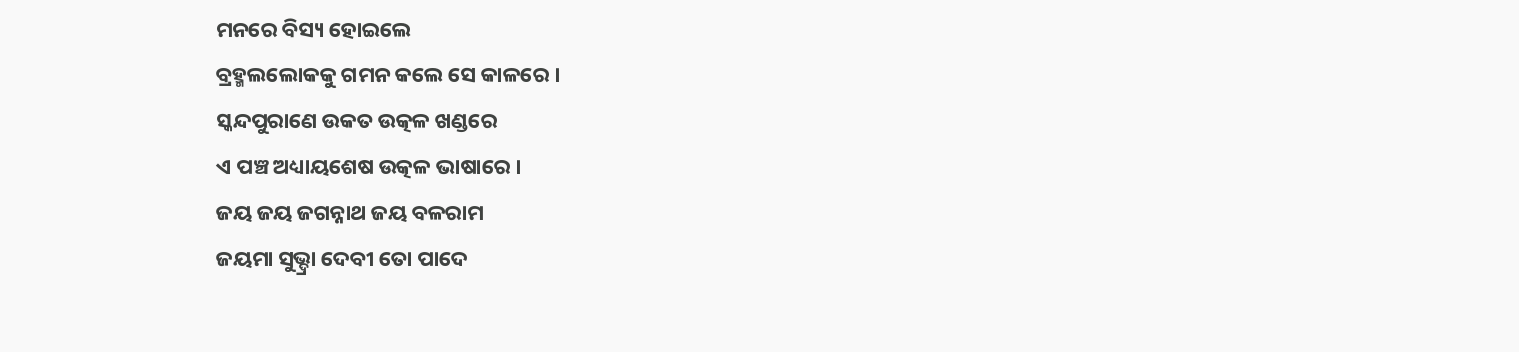ମନରେ ବିସ୍ୟ ହୋଇଲେ
ବ୍ରହ୍ମଲଲୋକକୁ ଗମନ କଲେ ସେ କାଳରେ ।
ସ୍କନ୍ଦପୁରାଣେ ଉକତ ଉତ୍କଳ ଖଣ୍ଡରେ
ଏ ପଞ୍ଚ ଅଧ୍ୟାୟଶେଷ ଉତ୍କଳ ଭାଷାରେ ।
ଜୟ ଜୟ ଜଗନ୍ନାଥ ଜୟ ବଳରାମ
ଜୟମା ସୁଭ୍ଦ୍ରା ଦେବୀ ତୋ ପାଦେ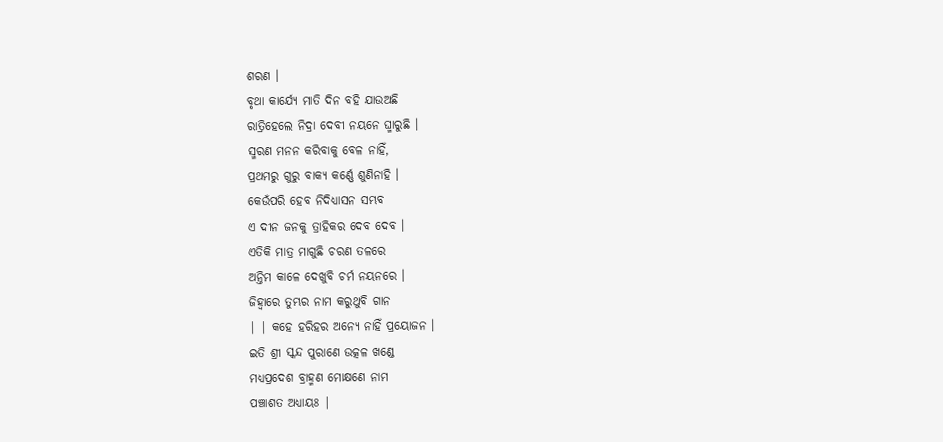ଶରଣ ।
ବୃଥା କାର୍ଯ୍ୟେ ମାତି ଦିନ ବହି ଯାଉଅଛି
ରାତ୍ରିହେଲେ ନିଦ୍ରା ଦେବୀ ନୟନେ ଘ୍ମାରୁଛି ।
ସ୍ମରଣ ମନନ କରିବାକୁ ବେଳ ନାହିଁ,
ପ୍ରଥମରୁ ଗୁରୁ ବାକ୍ୟ କର୍ଣ୍ଣେ ଶୁଣିନାହି ।
କେଉଁପରି ହେବ ନିଦିଧ୍ୟାସନ ସମ୍ଭବ
ଏ ଦୀନ ଜନକୁ ତ୍ରାହିକର ଦେବ ଦେବ ।
ଏତିକି ମାତ୍ର ମାଗୁଛି ଚରଣ ତଳରେ
ଅନ୍ତିମ କାଳେ ଦେଖୁବି ଚର୍ମ ନୟନରେ ।
ଜିହ୍ଵାରେ ତୁମ୍ଭର ନାମ କରୁଥୁବି ଗାନ
| | କହେ ହରିହର ଅନ୍ୟେ ନାହିଁ ପ୍ରୟୋଜନ ।
ଇତି ଶ୍ରୀ ସ୍କନ୍ଦ ପୁରାଣେ ଉତ୍କଳ ଖଣ୍ଡେ
ମଧ୍ୟପ୍ରଦେଶ ବ୍ରାହ୍ମଣ ମୋକ୍ଷଣେ ନାମ
ପଞ୍ଚାଶତ ଅଧ୍ୟାୟଃ |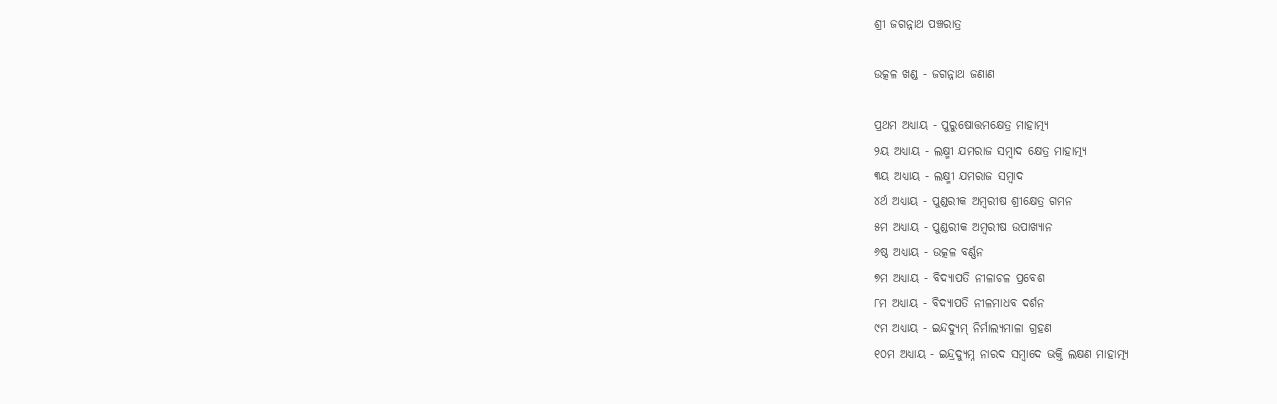ଶ୍ରୀ ଜଗନ୍ନାଥ ପଞ୍ଚରାତ୍ର

ଉତ୍କଳ ଖଣ୍ଡ - ଜଗନ୍ନାଥ ଜଣାଣ

ପ୍ରଥମ ଅଧ୍ୟାୟ - ପୁରୁଷୋତ୍ତମକ୍ଷେତ୍ର ମାହାତ୍ମ୍ୟ
୨ୟ ଅଧ୍ୟାୟ - ଲକ୍ଷ୍ମୀ ଯମରାଜ ସମ୍ବାଦ କ୍ଷେତ୍ର ମାହାତ୍ମ୍ୟ
୩ୟ ଅଧ୍ୟାୟ - ଲକ୍ଷ୍ମୀ ଯମରାଜ ସମ୍ବାଦ
୪ର୍ଥ ଅଧ୍ୟାୟ - ପୁଣ୍ଡରୀକ ଅମ୍ବରୀଷ ଶ୍ରୀକ୍ଷେତ୍ର ଗମନ
୫ମ ଅଧ୍ୟାୟ - ପୁଣ୍ଡରୀକ ଅମ୍ବରୀଷ ଉପାଖ୍ୟାନ
୬ଷ୍ଠ ଅଧ୍ୟାୟ - ଉତ୍କଳ ବର୍ଣ୍ଣନ
୭ମ ଅଧ୍ୟାୟ - ବିଦ୍ୟାପତି ନୀଳାଚଳ ପ୍ରବେଶ
୮ମ ଅଧ୍ୟାୟ - ବିଦ୍ୟାପତି ନୀଳମାଧବ ଦର୍ଶନ
୯ମ ଅଧ୍ୟାୟ - ଇନ୍ଦଦ୍ୟୁମ୍ ନିର୍ମାଲ୍ୟମାଳା ଗ୍ରହଣ
୧୦ମ ଅଧ୍ୟାୟ - ଇନ୍ଦ୍ରଦ୍ୟୁମ୍ନ ନାରଦ ସମ୍ବାଦେ ଭକ୍ତି ଲକ୍ଷଣ ମାହାତ୍ମ୍ୟ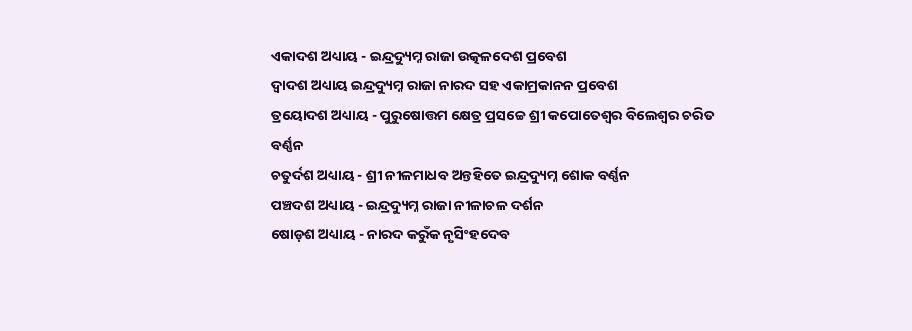ଏକାଦଶ ଅଧ୍ୟାୟ - ଇନ୍ଦ୍ରଦ୍ୟୁମ୍ନ ରାଜା ଉତ୍କଳଦେଶ ପ୍ରବେଶ
ଦ୍ବାଦଶ ଅଧ୍ୟାୟ ଇନ୍ଦ୍ରଦ୍ୟୁମ୍ନ ରାଜା ନାରଦ ସହ ଏକାମ୍ରକାନନ ପ୍ରବେଶ
ତ୍ରୟୋଦଶ ଅଧ୍ୟାୟ - ପୁରୁଷୋତ୍ତମ କ୍ଷେତ୍ର ପ୍ରସଚ୍ଚେ ଶ୍ରୀ କପୋତେଶ୍ଵର ବିଲେଶ୍ଵର ଚରିତ ବର୍ଣ୍ଣନ
ଚତୁର୍ଦଶ ଅଧ୍ୟାୟ - ଶ୍ରୀ ନୀଳମାଧବ ଅନ୍ତହିତେ ଇନ୍ଦ୍ରଦ୍ୟୁମ୍ନ ଶୋକ ବର୍ଣ୍ଣନ
ପଞ୍ଚଦଶ ଅଧ୍ୟାୟ - ଇନ୍ଦ୍ରଦ୍ୟୁମ୍ନ ରାଜା ନୀଳାଚଳ ଦର୍ଶନ
ଷୋଡ଼ଶ ଅଧ୍ୟାୟ - ନାରଦ କରୁଁକ ନୃସିଂହଦେବ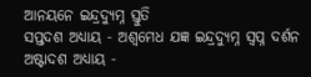ଆନୟନେ ଇନ୍ଦ୍ରଦ୍ୟୁମ୍ନ ସ୍ତୁତି
ସପ୍ତଦଶ ଅଧ୍ୟାୟ - ଅଶ୍ଵମେଧ ଯଜ୍ଞ ଇନ୍ଦ୍ରଦ୍ୟୁମ୍ନ ସ୍ଵପ୍ନ ଦର୍ଶନ
ଅଷ୍ଟାଦଶ ଅଧ୍ୟାୟ -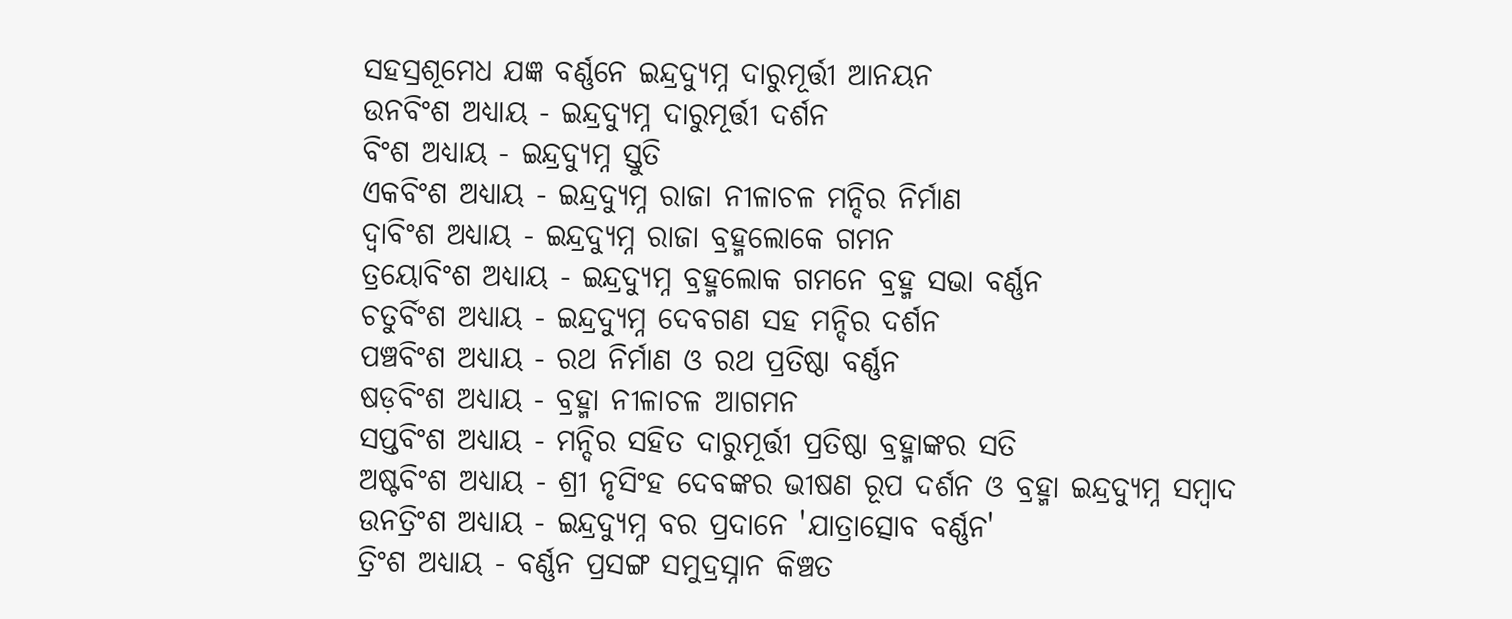ସହସ୍ରଶୂମେଧ ଯଜ୍ଞ ବର୍ଣ୍ଣନେ ଇନ୍ଦ୍ରଦ୍ୟୁମ୍ନ ଦାରୁମୂର୍ତ୍ତୀ ଆନୟନ
ଉନବିଂଶ ଅଧ୍ୟାୟ - ଇନ୍ଦ୍ରଦ୍ୟୁମ୍ନ ଦାରୁମୂର୍ତ୍ତୀ ଦର୍ଶନ
ବିଂଶ ଅଧ୍ୟାୟ - ଇନ୍ଦ୍ରଦ୍ୟୁମ୍ନ ସ୍ତୁତି
ଏକବିଂଶ ଅଧ୍ୟାୟ - ଇନ୍ଦ୍ରଦ୍ୟୁମ୍ନ ରାଜା ନୀଳାଚଳ ମନ୍ଦିର ନିର୍ମାଣ
ଦ୍ଵାବିଂଶ ଅଧ୍ୟାୟ - ଇନ୍ଦ୍ରଦ୍ୟୁମ୍ନ ରାଜା ବ୍ରହ୍ମଲୋକେ ଗମନ
ତ୍ରୟୋବିଂଶ ଅଧ୍ୟାୟ - ଇନ୍ଦ୍ରଦ୍ୟୁମ୍ନ ବ୍ରହ୍ମଲୋକ ଗମନେ ବ୍ରହ୍ମ ସଭା ବର୍ଣ୍ଣନ
ଚତୁର୍ବିଂଶ ଅଧ୍ୟାୟ - ଇନ୍ଦ୍ରଦ୍ୟୁମ୍ନ ଦେବଗଣ ସହ ମନ୍ଦିର ଦର୍ଶନ
ପଞ୍ଚବିଂଶ ଅଧ୍ୟାୟ - ରଥ ନିର୍ମାଣ ଓ ରଥ ପ୍ରତିଷ୍ଠା ବର୍ଣ୍ଣନ
ଷଡ଼ବିଂଶ ଅଧ୍ୟାୟ - ବ୍ରହ୍ମା ନୀଳାଚଳ ଆଗମନ
ସପ୍ତବିଂଶ ଅଧ୍ୟାୟ - ମନ୍ଦିର ସହିତ ଦାରୁମୂର୍ତ୍ତୀ ପ୍ରତିଷ୍ଠା ବ୍ରହ୍ମାଙ୍କର ସତି
ଅଷ୍ଟବିଂଶ ଅଧ୍ୟାୟ - ଶ୍ରୀ ନୃସିଂହ ଦେବଙ୍କର ଭୀଷଣ ରୂପ ଦର୍ଶନ ଓ ବ୍ରହ୍ମା ଇନ୍ଦ୍ରଦ୍ୟୁମ୍ନ ସମ୍ବାଦ
ଉନତ୍ରିଂଶ ଅଧ୍ୟାୟ - ଇନ୍ଦ୍ରଦ୍ୟୁମ୍ନ ବର ପ୍ରଦାନେ 'ଯାତ୍ରାତ୍ସୋବ ବର୍ଣ୍ଣନ'
ତ୍ରିଂଶ ଅଧ୍ୟାୟ - ବର୍ଣ୍ଣନ ପ୍ରସଙ୍ଗ ସମୁଦ୍ରସ୍ନାନ କିଞ୍ଚତ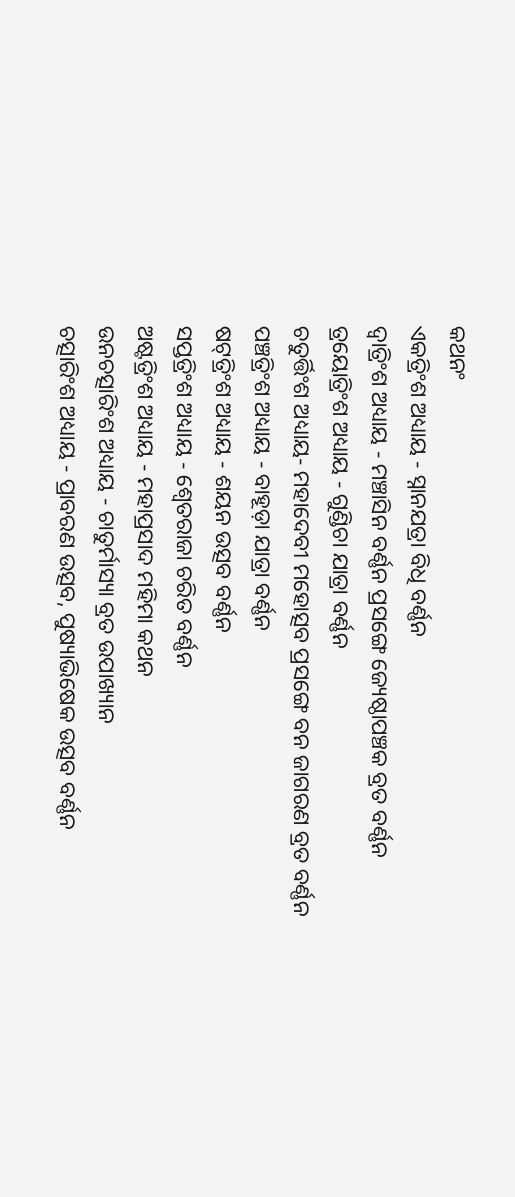କଥନଂ
ଏକତ୍ରିଂଶ ଅଧ୍ୟାୟ - ସ୍ନାନଯତ୍ରା ବିଧି ବର୍ଣ୍ଣନ
ଦ୍ଵାତ୍ରିଂଶ ଅଧ୍ୟାୟ - ମଞ୍ଚାସିନ ବର୍ଣ୍ଣନ ପ୍ରସଙ୍ଗେ ଜ୍ୟେଷ୍ଠାପଞ୍ଚକ ବ୍ରତ ବର୍ଣ୍ଣନ
ତ୍ରୟୋତ୍ରିଂଶ ଅଧ୍ୟାୟ - ଗୁଣ୍ଡିଚା ଯାତ୍ରା ବର୍ଣ୍ଣନ
ଚତୁର୍ତ୍ତିଂଶ ଅଧ୍ୟାୟ- ମହାଦେବୀ ମହୋତ୍ସବ ପ୍ରସଙ୍ଗେ ବନ ଜାଗରଣ ବ୍ରତ ବର୍ଣ୍ଣନ
ପଞ୍ଚତ୍ରିଂଶ ଅଧ୍ୟାୟ - ବାହୂଡ଼ା ଯାତ୍ରା ବର୍ଣ୍ଣନ
ଷଟ୍‌ତ୍ରିଂଶ ଅଧ୍ୟାୟ - ଶୟନ ଉତ୍ସବ ବର୍ଣ୍ଣନ
ସପ୍ତତ୍ରିଂଶ ଅଧ୍ୟାୟ - ଶ୍ଵେତରାଜା ଚରିତ ବର୍ଣ୍ଣନ
ଅଷ୍ଟତ୍ରିଂଶ ଅଧ୍ୟାୟ - ମହାପ୍ରସାଦ ମହିମା କଥନ
ଉନଚତ୍ସାରିଂଶ ଅଧ୍ୟାୟ - ଚାତୁର୍ମାସ୍ୟା ବ୍ରତ ଉପାଖ୍ୟାନ
ଚତ୍ସାରିଂଶ ଅଧ୍ୟାୟ - ପ୍ରାବରଣ ଉତ୍ସବ, ପୁଷ୍ୟାଭିଷେକ ଉତ୍ସବ ବର୍ଣ୍ଣନ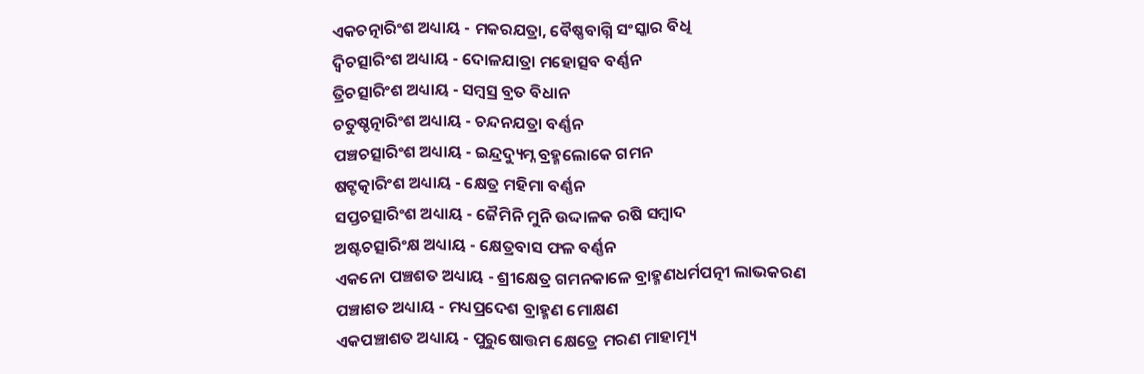ଏକଚତ୍ନାରିଂଶ ଅଧ୍ୟାୟ - ମକରଯତ୍ରା, ବୈଷ୍ଣବାଗ୍ନି ସଂସ୍କାର ବିଧି
ଦ୍ଵିଚତ୍ସାରିଂଶ ଅଧ୍ୟାୟ - ଦୋଳଯାତ୍ରା ମହୋତ୍ସବ ବର୍ଣ୍ଣନ
ତ୍ରିଚତ୍ସାରିଂଶ ଅଧ୍ୟାୟ - ସମ୍ବସ୍ର ବ୍ରତ ବିଧାନ
ଚତୁଷ୍ଚତ୍ନାରିଂଶ ଅଧ୍ୟାୟ - ଚନ୍ଦନଯତ୍ରା ବର୍ଣ୍ଣନ
ପଞ୍ଚଚତ୍ସାରିଂଶ ଅଧ୍ୟାୟ - ଇନ୍ଦ୍ରଦ୍ୟୁମ୍ନ ବ୍ରହ୍ମଲୋକେ ଗମନ
ଷଟ୍ଚତ୍କାରିଂଶ ଅଧ୍ୟାୟ - କ୍ଷେତ୍ର ମହିମା ବର୍ଣ୍ଣନ
ସପ୍ତଚତ୍ସାରିଂଶ ଅଧ୍ୟାୟ - ଜୈମିନି ମୁନି ଉଦ୍ଦାଳକ ରଷି ସମ୍ବାଦ
ଅଷ୍ଟଚତ୍ସାରିଂକ୍ଷ ଅଧ୍ୟାୟ - କ୍ଷେତ୍ରବାସ ଫଳ ବର୍ଣ୍ଣନ
ଏକନୋ ପଞ୍ଚଶତ ଅଧ୍ୟାୟ - ଶ୍ରୀକ୍ଷେତ୍ର ଗମନକାଳେ ବ୍ରାହ୍ମଣଧର୍ମପତ୍ନୀ ଲାଭକରଣ
ପଞ୍ଚାଶତ ଅଧ୍ୟାୟ - ମଧ୍ୟପ୍ରଦେଶ ବ୍ରାହ୍ମଣ ମୋକ୍ଷଣ
ଏକପଞ୍ଚାଶତ ଅଧ୍ୟାୟ - ପୁରୁଷୋତ୍ତମ କ୍ଷେତ୍ରେ ମରଣ ମାହାତ୍ମ୍ୟ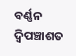ବର୍ଣ୍ଣନ
ଦ୍ଵିପଞ୍ଚାଶତ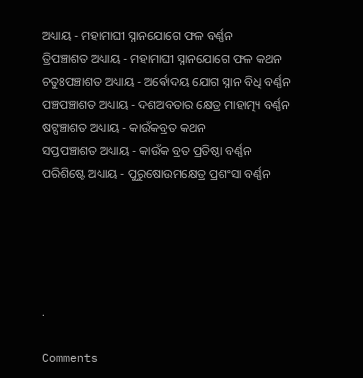ଅଧ୍ୟାୟ - ମହାମାଘୀ ସ୍ନାନଯୋଗେ ଫଳ ବର୍ଣ୍ଣନ
ତ୍ରିପଞ୍ଚାଶତ ଅଧ୍ୟାୟ - ମହାମାଘୀ ସ୍ନାନଯୋଗେ ଫଳ କଥନ
ଚତୁଃପଞ୍ଚାଶତ ଅଧ୍ୟାୟ - ଅର୍ଵୋଦୟ ଯୋଗ ସ୍ନାନ ବିଧି ବର୍ଣ୍ଣନ
ପଞ୍ଚପଞ୍ଚାଶତ ଅଧ୍ୟାୟ - ଦଶଅବତାର କ୍ଷେତ୍ର ମାହାତ୍ମ୍ୟ ବର୍ଣ୍ଣନ
ଷଟ୍ପଞ୍ଚାଶତ ଅଧ୍ୟାୟ - କାଉଁକବ୍ରତ କଥନ
ସପ୍ତପଞ୍ଚାଶତ ଅଧ୍ୟାୟ - କାଉଁକ ବ୍ରତ ପ୍ରତିଷ୍ଠା ବର୍ଣ୍ଣନ
ପରିଶିଷ୍ଟେ ଅଧ୍ୟାୟ - ପୁରୁଷୋଉମକ୍ଷେତ୍ର ପ୍ରଶଂସା ବର୍ଣ୍ଣନ





.

Comments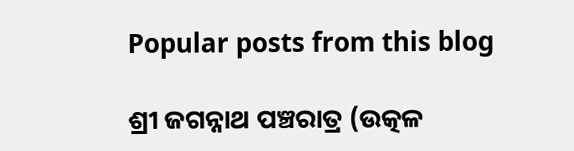Popular posts from this blog

ଶ୍ରୀ ଜଗନ୍ନାଥ ପଞ୍ଚରାତ୍ର (ଉତ୍କଳ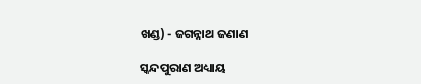ଖଣ୍ଡ) - ଜଗନ୍ନାଥ ଜଣାଣ

ସ୍କନ୍ଦପୁରାଣ ଅଧ୍ୟାୟ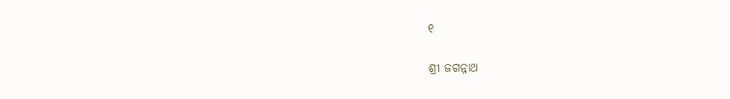୧

ଶ୍ରୀ ଜଗନ୍ନାଥ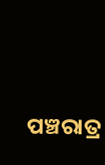ପଞ୍ଚରାତ୍ର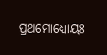ପ୍ରଥମୋଧ୍ୟୋୟଃ